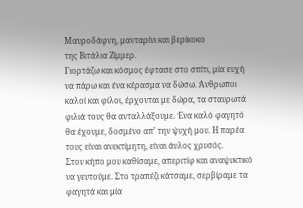Μαυροδάφνη, μανταρίνι και βερίκοκο
της Βιτάλια Ζίμμερ.
Γιορτάζω και κόσμος έφτασε στο σπίτι, μία ευχή να πάρω και ένα κέρασμα να δώσω. Άνθρωποι καλοί και φίλοι, έρχονται με δώρα, τα σταυρωτά φιλιά τους θα ανταλλάξουμε. Ένα καλό φαγητό θα έχουμε, δοσμένο απ’ την ψυχή μου. Η παρέα τους είναι ανεκτίμητη, είναι άυλος χρυσός.
Στον κήπο μου καθίσαμε, απεριτίφ και αναψυκτικό να γευτούμε. Στο τραπέζι κάτσαμε, σερβίραμε τα φαγητά και μία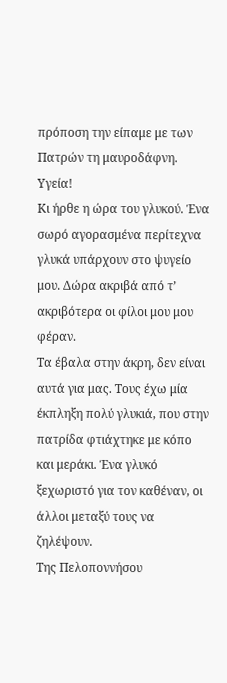πρόποση την είπαμε με των Πατρών τη μαυροδάφνη. Υγεία!
Κι ήρθε η ώρα του γλυκού. Ένα σωρό αγορασμένα περίτεχνα γλυκά υπάρχουν στο ψυγείο μου. Δώρα ακριβά από τ’ ακριβότερα οι φίλοι μου μου φέραν.
Τα έβαλα στην άκρη, δεν είναι αυτά για μας. Τους έχω μία έκπληξη πολύ γλυκιά, που στην πατρίδα φτιάχτηκε με κόπο και μεράκι. Ένα γλυκό ξεχωριστό για τον καθέναν, οι άλλοι μεταξύ τους να ζηλέψουν.
Της Πελοποννήσου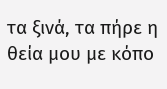τα ξινά, τα πήρε η θεία μου με κόπο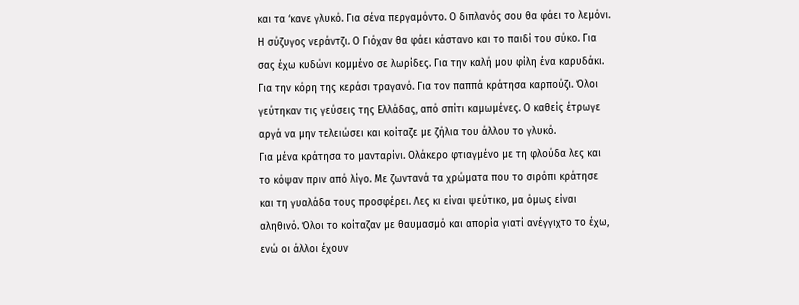και τα ‘κανε γλυκό. Για σένα περγαμόντο. Ο διπλανός σου θα φάει το λεμόνι. Η σύζυγος νεράντζι. Ο Γιόχαν θα φάει κάστανο και το παιδί του σύκο. Για σας έχω κυδώνι κομμένο σε λωρίδες. Για την καλή μου φίλη ένα καρυδάκι. Για την κόρη της κεράσι τραγανό. Για τον παππά κράτησα καρπούζι. Όλοι γεύτηκαν τις γεύσεις της Ελλάδας, από σπίτι καμωμένες. Ο καθείς έτρωγε αργά να μην τελειώσει και κοίταζε με ζήλια του άλλου το γλυκό.
Για μένα κράτησα το μανταρίνι. Ολάκερο φτιαγμένο με τη φλούδα λες και το κόψαν πριν από λίγο. Με ζωντανά τα χρώματα που το σιρόπι κράτησε και τη γυαλάδα τους προσφέρει. Λες κι είναι ψεύτικο, μα όμως είναι αληθινό. Όλοι το κοίταζαν με θαυμασμό και απορία γιατί ανέγγιχτο το έχω, ενώ οι άλλοι έχουν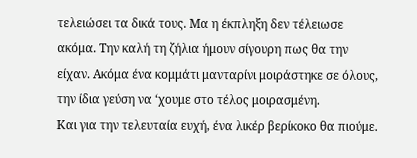τελειώσει τα δικά τους. Μα η έκπληξη δεν τέλειωσε ακόμα. Την καλή τη ζήλια ήμουν σίγουρη πως θα την είχαν. Ακόμα ένα κομμάτι μανταρίνι μοιράστηκε σε όλους, την ίδια γεύση να ‘χουμε στο τέλος μοιρασμένη.
Και για την τελευταία ευχή, ένα λικέρ βερίκοκο θα πιούμε.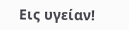Εις υγείαν!